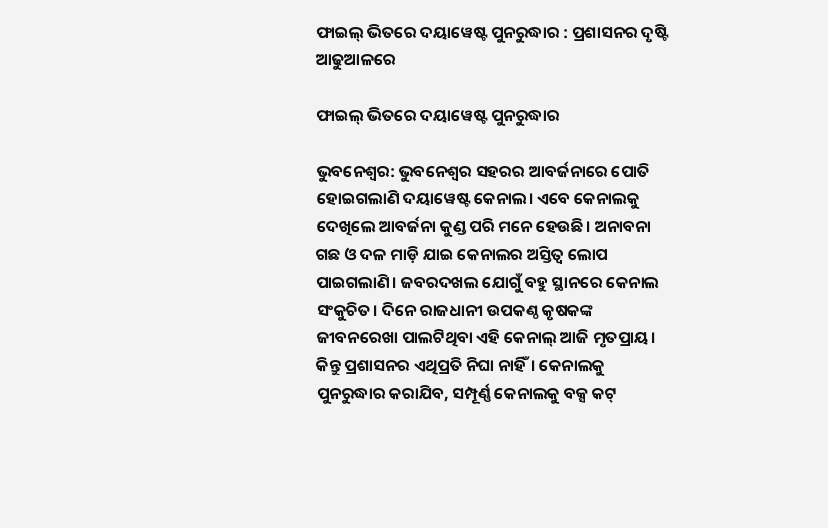ଫାଇଲ୍‌ ଭିତରେ ଦୟାୱେଷ୍ଟ ପୁନରୁଦ୍ଧାର : ପ୍ରଶାସନର ଦୃଷ୍ଟି ଆଢୁଆଳରେ

ଫାଇଲ୍‌ ଭିତରେ ଦୟାୱେଷ୍ଟ ପୁନରୁଦ୍ଧାର

ଭୁବନେଶ୍ୱର: ଭୁବନେଶ୍ବର ସହରର ଆବର୍ଜନାରେ ପୋତି ହୋଇଗଲାଣି ଦୟାୱେ‌ଷ୍ଟ କେନାଲ। ଏବେ କେନାଲକୁ ଦେଖିଲେ ଆବର୍ଜନା କୁଣ୍ଡ ପରି ମନେ ହେଉଛି। ଅନାବନା ଗଛ ଓ ଦଳ ମାଡ଼ି ଯାଇ କେନାଲର ଅସ୍ତିତ୍ବ ଲୋପ ପାଇଗଲାଣି। ଜବରଦଖଲ ଯୋଗୁଁ ବହୁ ସ୍ଥାନରେ କେନାଲ ସଂକୁଚିତ। ଦିନେ ରାଜଧାନୀ ଉପକଣ୍ଠ କୃଷକଙ୍କ ଜୀବନରେଖା ପାଲଟିଥିବା ଏହି କେନାଲ୍‌ ଆଜି ମୃତପ୍ରାୟ। କିନ୍ତୁ ପ୍ରଶାସନର ଏଥିପ୍ରତି ନିଘା ନାହିଁ। କେନାଲକୁ ପୁନରୁଦ୍ଧାର କରାଯିବ, ସମ୍ପୂର୍ଣ୍ଣ କେନାଲକୁ ବକ୍ସ କଟ୍‌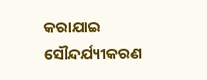କରାଯାଇ ସୌନ୍ଦର୍ଯ୍ୟୀକରଣ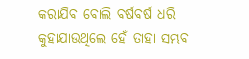କରାଯିବ ବୋଲି ବର୍ଷବର୍ଷ ଧରି କୁହାଯାଉଥିଲେ ହେଁ ତାହା ସମ୍ଭବ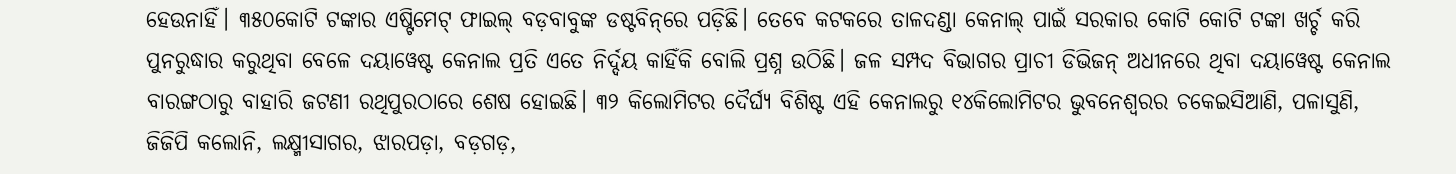ହେଉନାହିଁ। ୩୫୦କୋଟି ଟଙ୍କାର ଏଷ୍ଟିମେଟ୍‌ ଫାଇଲ୍‌ ବଡ଼ବାବୁଙ୍କ ଡଷ୍ଟବିନ୍‌ରେ ପଡ଼ିଛି। ତେବେ କଟକରେ ତାଳଦଣ୍ଡା କେନାଲ୍‌ ପାଇଁ ସରକାର କୋଟି କୋଟି ଟଙ୍କା ଖର୍ଚ୍ଚ କରି ପୁନରୁଦ୍ଧାର କରୁଥିବା ବେଳେ ଦୟାୱେଷ୍ଟ କେନାଲ ପ୍ରତି ଏତେ ନିର୍ଦ୍ଦୟ କାହିଁକି ବୋଲି ପ୍ରଶ୍ନ ଉଠିଛି। ଜଳ ସମ୍ପଦ ବିଭାଗର ପ୍ରାଚୀ ଡିଭିଜନ୍‌ ଅଧୀନରେ ଥିବା ଦୟାୱେଷ୍ଟ କେନାଲ ବାରଙ୍ଗଠାରୁ ବାହାରି ଜଟଣୀ ରଥିପୁରଠାରେ ଶେଷ ହୋଇଛି। ୩୨ କିଲୋମିଟର ଦୈର୍ଘ୍ୟ ବିଶିଷ୍ଟ ଏହି କେନାଲରୁ ୧୪କିଲୋମିଟର ଭୁବନେଶ୍ବରର ଚକେଇସିଆଣି, ପଳାସୁଣି, ଜିଜିପି କଲୋନି, ଲକ୍ଷ୍ମୀସାଗର, ଝାରପଡ଼ା, ବଡ଼ଗଡ଼,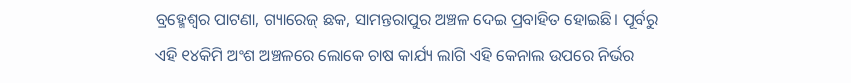ବ୍ରହ୍ମେଶ୍ୱର ପାଟଣା, ଗ୍ୟାରେଜ୍‌ ଛକ, ସାମନ୍ତରାପୁର ଅଞ୍ଚଳ ଦେଇ ପ୍ରବାହିତ ହୋଇଛି। ପୂର୍ବରୁ ଏହି ୧୪କି‌ମି ଅଂଶ ଅଞ୍ଚଳରେ ଲୋକେ ଚାଷ କାର୍ଯ୍ୟ ଲାଗି ଏହି କେନାଲ ଉପରେ ନିର୍ଭର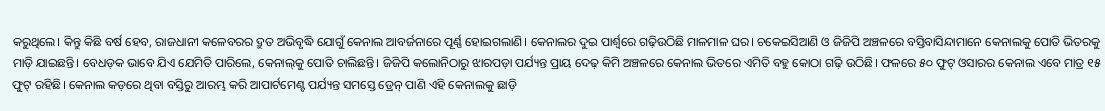କରୁଥିଲେ। କିନ୍ତୁ କିଛି ବର୍ଷ ହେବ, ରାଜଧାନୀ କଳେବରର ଦ୍ରୁତ ଅଭିବୃଦ୍ଧି ଯୋଗୁଁ କେନାଲ ଆବର୍ଜନାରେ ପୂର୍ଣ୍ଣ ହୋଇଗଲାଣି। କେନାଲର ଦୁଇ ପାର୍ଶ୍ୱରେ ଗଢ଼ିଉଠିଛି ମାଳମାଳ ଘର। ଚକେଇସିଆଣି ଓ ଜିଜିପି ଅଞ୍ଚଳରେ ବସ୍ତିବାସିନ୍ଦାମାନେ କେନାଲକୁ ପୋତି ଭିତରକୁ ମାଡ଼ି ଯାଇଛନ୍ତି। ବେଧଡ଼କ ଭାବେ ଯିଏ ଯେମିତି ପାରିଲେ, କେନାଲ୍‌କୁ ପୋତି ଚାଲିଛନ୍ତି। ଜିଜିପି କଲୋନିଠାରୁ ଝାରପଡ଼ା ପର୍ଯ୍ୟନ୍ତ ପ୍ରାୟ ଦେଢ଼ କିମି ଅଞ୍ଚଳରେ କେନାଲ ଭିତରେ ଏମିତି ବହୁ କୋଠା ଗଢ଼ି ଉଠିଛି। ଫଳରେ ୫୦ ଫୁଟ୍‌ ଓସାରର କେନାଲ ଏବେ ମାତ୍ର ୧୫ ଫୁଟ୍‌ ରହିଛି। କେନାଲ କଡ଼ରେ ଥିବା ବସ୍ତିରୁ ଆରମ୍ଭ କରି ଆପାର୍ଟମେଣ୍ଟ ପର୍ଯ୍ୟନ୍ତ ସମସ୍ତେ ଡ୍ରେନ୍ ପାଣି ଏହି କେନାଲକୁ ଛାଡ଼ି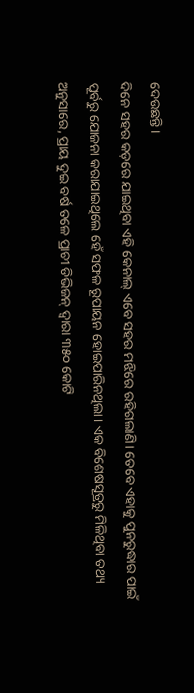ଦେଉଛନ୍ତି।
ଦିନେ ସହର କଡ଼ରେ ଯାଇଥିବା ଏହି କେନାଲ୍‌ ଏବେ ସହର ମଝିରେ ରହିଗଲାଣି। ତେବେ ଏହାକୁ ପୁନରୁଦ୍ଧାର ପାଇଁ ପୂର୍ବରୁ ଯୋଜନା କରାଯାଇଥିଲେ ହେଁ ସଫଳ ରୂପାୟନ ହୋଇପାରିନଥିଲା। ଏକ ବି‌ଶେଷସୂତ୍ରରୁ ମିଳିଥିବା ତଥ୍ୟ ଅନୁସାରେ, ପ୍ରାୟ ଦୁଇ ବର୍ଷ ତଳେ ପ୍ରାଚୀ ଡିଭିଜନ୍‌ ଦ୍ବାରା ୩୫୦ କୋଟି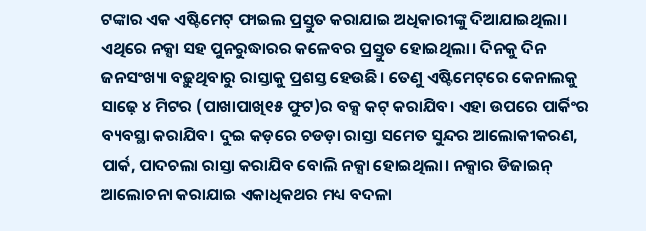ଟଙ୍କାର ଏକ ଏଷ୍ଟିମେଟ୍‌ ଫାଇଲ ପ୍ରସ୍ତୁତ କରାଯାଇ ଅଧିକାରୀଙ୍କୁ ଦିଆଯାଇଥିଲା। ଏଥିରେ ନକ୍ସା ସହ ପୁନରୁଦ୍ଧାରର କଳେବର ପ୍ରସ୍ତୁତ ହୋଇଥିଲା। ଦିନକୁ ଦିନ ଜନସଂଖ୍ୟା ବଢ଼ୁଥିବାରୁ ରାସ୍ତାକୁ ପ୍ରଶସ୍ତ ହେଉଛି। ତେଣୁ ଏଷ୍ଟିମେଟ୍‌ରେ କେନାଲକୁ ସାଢ଼େ ୪ ମିଟର (ପାଖାପାଖି୧୫ ଫୁଟ)ର ବକ୍ସ କଟ୍‌ କରାଯିବ। ଏହା ଉପରେ ପାର୍କିଂର ବ୍ୟବସ୍ଥା କରାଯିବ। ଦୁଇ କଡ଼ରେ ଚଡଡ଼ା ରାସ୍ତା ସମେତ ସୁନ୍ଦର ଆଲୋକୀକରଣ, ପାର୍କ, ପାଦଚଲା ରାସ୍ତା କରାଯିବ ବୋଲି ନକ୍ସା ହୋଇଥିଲା। ନକ୍ସାର ଡିଜାଇନ୍‌ ଆଲୋଚନା କରାଯାଇ ଏକାଧିକଥର ମଧ୍ୟ ବଦଳା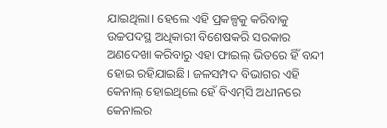ଯାଇଥିଲା। ହେଲେ ଏହି ପ୍ରକଳ୍ପକୁ କରିବାକୁ ଉଚ୍ଚପଦସ୍ଥ ଅଧିକାରୀ ବିଶେଷକରି ସରକାର ଅଣଦେଖା କରିବାରୁ ଏହା ଫାଇଲ୍‌ ଭିତରେ ହିଁ ବନ୍ଦୀ ହୋଇ ରହିଯାଇଛି। ଜଳସମ୍ପଦ ବିଭାଗର ଏହି କେନାଲ୍‌ ହୋଇଥିଲେ ହେଁ ବିଏମ୍‌ସି ଅଧୀନରେ କେନାଲର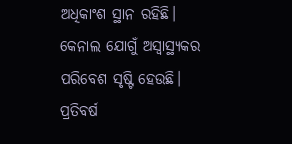ଅଧିକାଂଶ ସ୍ଥାନ ରହିଛି। କେନାଲ ଯୋଗୁଁ ଅସ୍ବାସ୍ଥ୍ୟକର ପରିବେଶ ସୃଷ୍ଟି ହେଉଛି। ପ୍ରତିବର୍ଷ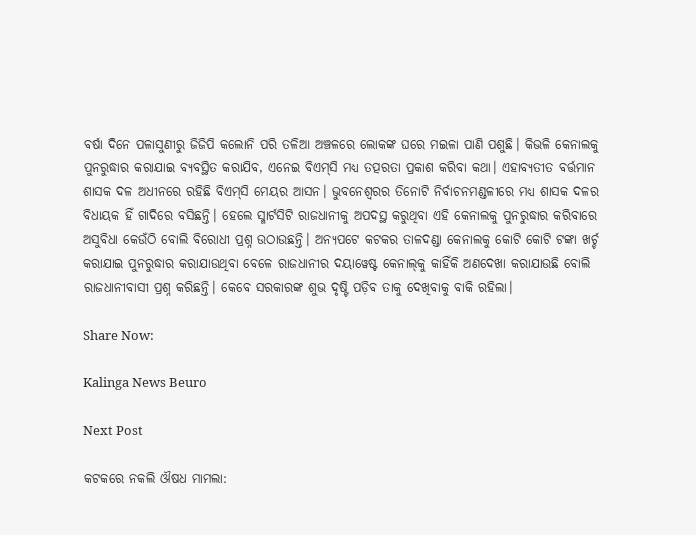ବର୍ଷା ଦିନେ ପଳାସୁଣୀରୁ ଜିଜିପି କଲୋନି ପରି ତଳିଆ ଅଞ୍ଚଳରେ ଲୋକଙ୍କ ଘରେ ମଇଳା ପାଣି ପଶୁଛି। କିଭଳି କେନାଲକୁ ପୁନରୁଦ୍ଧାର କରାଯାଇ ବ୍ୟବସ୍ଥିତ କରାଯିବ, ଏନେଇ ବିଏମ୍‌ସି ମଧ୍ୟ ତତ୍ପରତା ପ୍ରକାଶ କରିବା କଥା। ଏହାବ୍ୟତୀତ ବର୍ତ୍ତମାନ ଶାସକ ଦଳ ଅଧୀନରେ ରହିଛି ବିଏମ୍‌ସି ମେୟର ଆସନ। ଭୁବନେଶ୍ବରର ତିନୋଟି ନିର୍ବାଚନମଣ୍ଡଳୀରେ ମଧ୍ୟ ଶାସକ ଦଳର ବିଧାୟକ ହିଁ ଗାଦିରେ ବସିଛନ୍ତି। ହେଲେ ସ୍ମାର୍ଟସିଟି ରାଜଧାନୀକୁ ଅପଦସ୍ଥ କରୁଥିବା ଏହି କେନାଲକୁ ପୁନରୁଦ୍ଧାର କରିବାରେ ଅସୁବିଧା କେଉଁଠି ବୋଲି ବିରୋଧୀ ପ୍ରଶ୍ନ ଉଠାଉଛନ୍ତି। ଅନ୍ୟପଟେ କଟକର ତାଳଦଣ୍ଡା‌ କେନାଲକୁ କୋଟି କୋଟି ଟଙ୍କା ଖର୍ଚ୍ଚ କରାଯାଇ ପୁନରୁଦ୍ଧାର କରାଯାଉଥିବା ବେଳେ ରାଜଧାନୀର ଦୟାୱେଷ୍ଟ କେନାଲ୍‌କୁ କାହିଁକି ଅଣଦେଖା କରାଯାଉଛି ବୋଲି ରାଜଧାନୀବାସୀ ପ୍ରଶ୍ନ କରିଛନ୍ତି। କେବେ ସରକାରଙ୍କ ଶୁଭ ଦୃଷ୍ଟି ପଡ଼ିବ ତାକୁ ଦେଖିବାକୁ ବାକି ରହିଲା।

Share Now:

Kalinga News Beuro

Next Post

କଟକରେ ନକଲି ଔଷଧ ମାମଲା: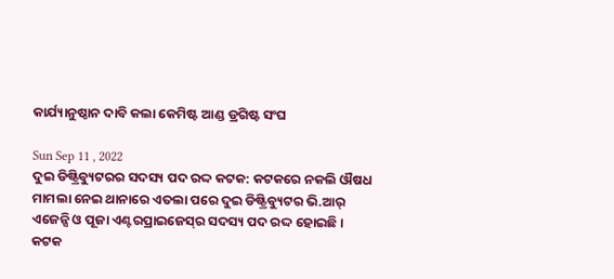କାର୍ଯ୍ୟାନୁଷ୍ଠାନ ଦାବି କଲା କେମିଷ୍ଟ ଆଣ୍ଡ ଡ୍ରଗିଷ୍ଟ ସଂଘ

Sun Sep 11 , 2022
ଦୁଇ ଡିଷ୍ଟ୍ରିବ୍ୟୁଟରର ସଦସ୍ୟ ପଦ ରଦ୍ଦ କଟକ: କଟକରେ ନକଲି ଔଷଧ ମାମଲା ନେଇ ଥାନାରେ ଏତଲା ପରେ ଦୁଇ ଡିଷ୍ଟ୍ରିବ୍ୟୁଟର ଭି.ଆର୍ ଏଜେନ୍ସି ଓ ପୂଜା ଏଣ୍ଟରପ୍ରାଇଜେସ୍‌ର ସଦସ୍ୟ ପଦ ରଦ୍ଦ ହୋଇଛି। କଟକ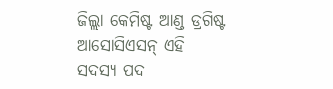ଜିଲ୍ଲା କେମିଷ୍ଟ ଆଣ୍ଡ ଡ୍ରଗିଷ୍ଟ ଆସୋସିଏସନ୍ ଏହି ସଦସ୍ୟ ପଦ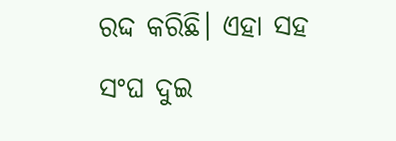ରଦ୍ଦ କରିଛି। ଏହା ସହ ସଂଘ ଦୁଇ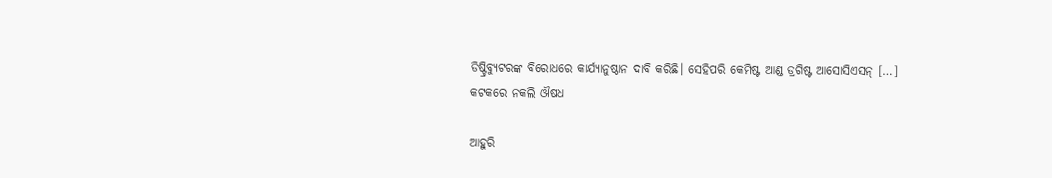ଡିଷ୍ଟ୍ରିବ୍ୟୁଟରଙ୍କ ବିରୋଧରେ କାର୍ଯ୍ୟାନୁଷ୍ଠାନ ଦାବି କରିଛି। ସେହିପରି କେମିଷ୍ଟ ଆଣ୍ଡ ଡ୍ରଗିଷ୍ଟ ଆସୋସିଏସନ୍ […]
କଟକରେ ନକଲି ଔଷଧ

ଆହୁରି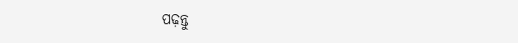ପଢ଼ନ୍ତୁ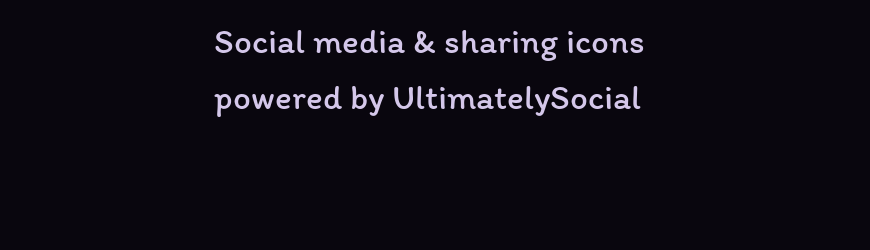Social media & sharing icons powered by UltimatelySocial